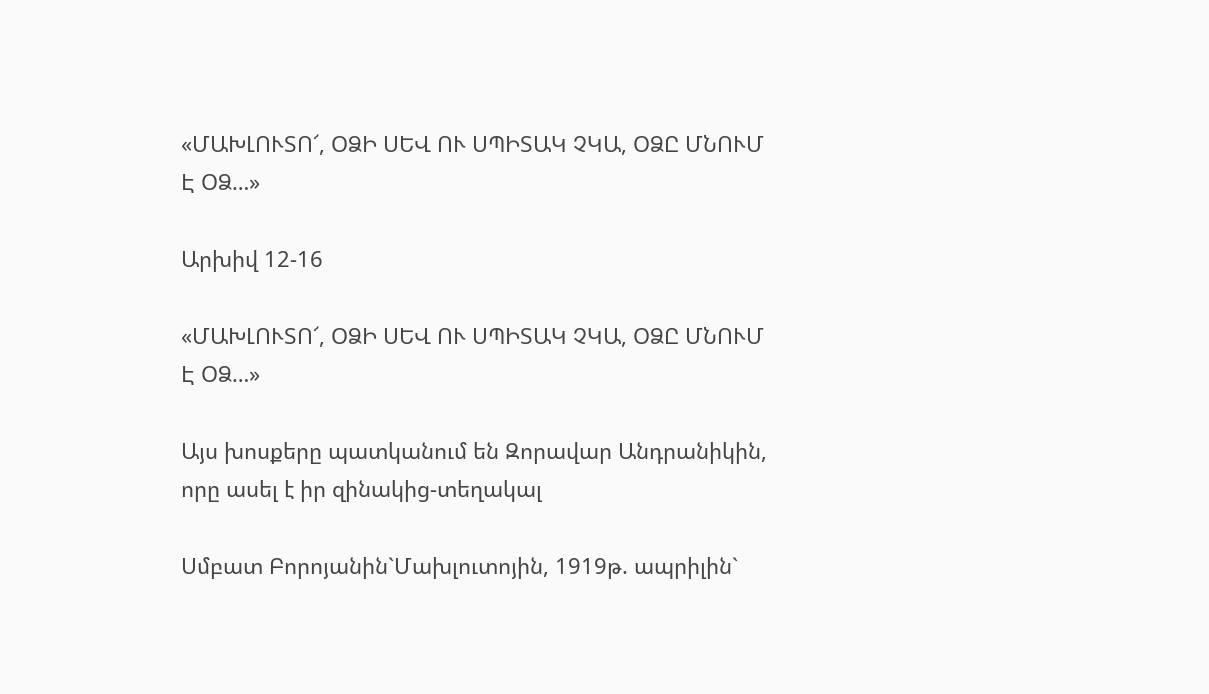«ՄԱԽԼՈՒՏՈ՜, ՕՁԻ ՍԵՎ ՈՒ ՍՊԻՏԱԿ ՉԿԱ, ՕՁԸ ՄՆՈՒՄ Է ՕՁ…»

Արխիվ 12-16

«ՄԱԽԼՈՒՏՈ՜, ՕՁԻ ՍԵՎ ՈՒ ՍՊԻՏԱԿ ՉԿԱ, ՕՁԸ ՄՆՈՒՄ Է ՕՁ…»

Այս խոսքերը պատկանում են Զորավար Անդրանիկին, որը ասել է իր զինակից-տեղակալ

Սմբատ Բորոյանին`Մախլուտոյին, 1919թ. ապրիլին`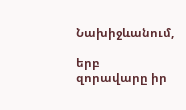Նախիջևանում,

երբ զորավարը իր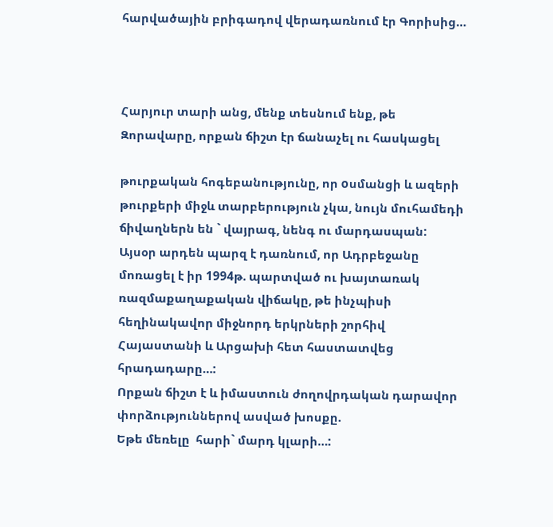հարվածային բրիգադով վերադառնում էր Գորիսից…



Հարյուր տարի անց, մենք տեսնում ենք, թե Զորավարը, որքան ճիշտ էր ճանաչել ու հասկացել

թուրքական հոգեբանությունը, որ oսմանցի և ազերի թուրքերի միջև տարբերություն չկա, նույն մուհամեդի ճիվաղներն են ` վայրագ, նենգ ու մարդասպան:
Այսօր արդեն պարզ է դառնում, որ Ադրբեջանը մոռացել է իր 1994թ. պարտված ու խայտառակ ռազմաքաղաքական վիճակը, թե ինչպիսի հեղինակավոր միջնորդ երկրների շորհիվ Հայաստանի և Արցախի հետ հաստատվեց հրադադարը…:
Որքան ճիշտ է և իմաստուն ժողովրդական դարավոր փորձություններով ասված խոսքը.
Եթե մեռելը  հարի` մարդ կլարի…: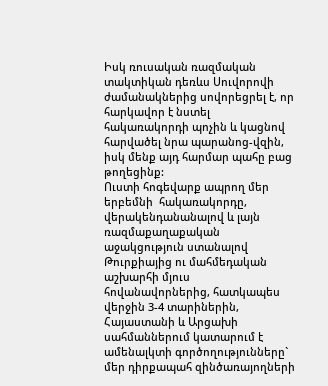Իսկ ռուսական ռազմական տակտիկան դեռևս Սուվորովի ժամանակներից սովորեցրել է, որ հարկավոր է նստել հակառակորդի պոչին և կացնով հարվածել նրա պարանոց-վզին, իսկ մենք այդ հարմար պահը բաց թողեցինք:
Ուստի հոգեվարք ապրող մեր երբեմնի  հակառակորդը, վերակենդանանալով և լայն ռազմաքաղաքական աջակցություն ստանալով Թուրքիայից ու մահմեդական աշխարհի մյուս հովանավորներից, հատկապես վերջին 3-4 տարիներին, Հայաստանի և Արցախի սահմաններում կատարում է ամենալկտի գործողությունները` մեր դիրքապահ զինծառայողների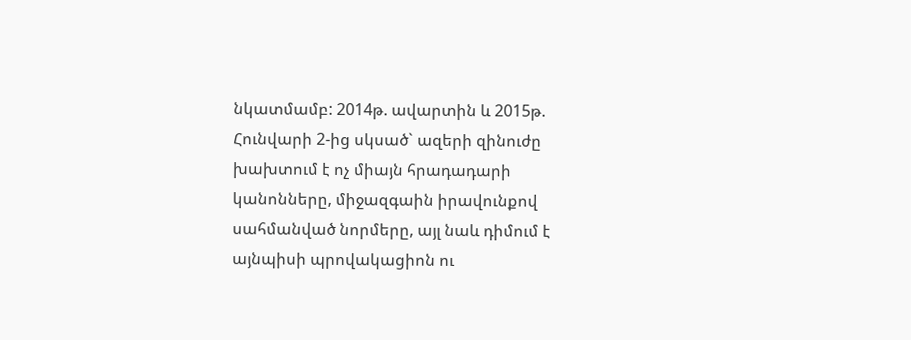նկատմամբ: 2014թ. ավարտին և 2015թ. Հունվարի 2-ից սկսած` ազերի զինուժը խախտում է ոչ միայն հրադադարի կանոնները, միջազգաին իրավունքով սահմանված նորմերը, այլ նաև դիմում է այնպիսի պրովակացիոն ու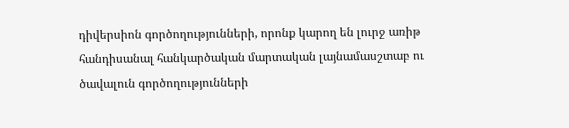դիվերսիոն գործողությունների, որոնք կարող են լուրջ առիթ հանդիսանալ հանկարծական մարտական լայնամասշտաբ ու ծավալուն գործողությունների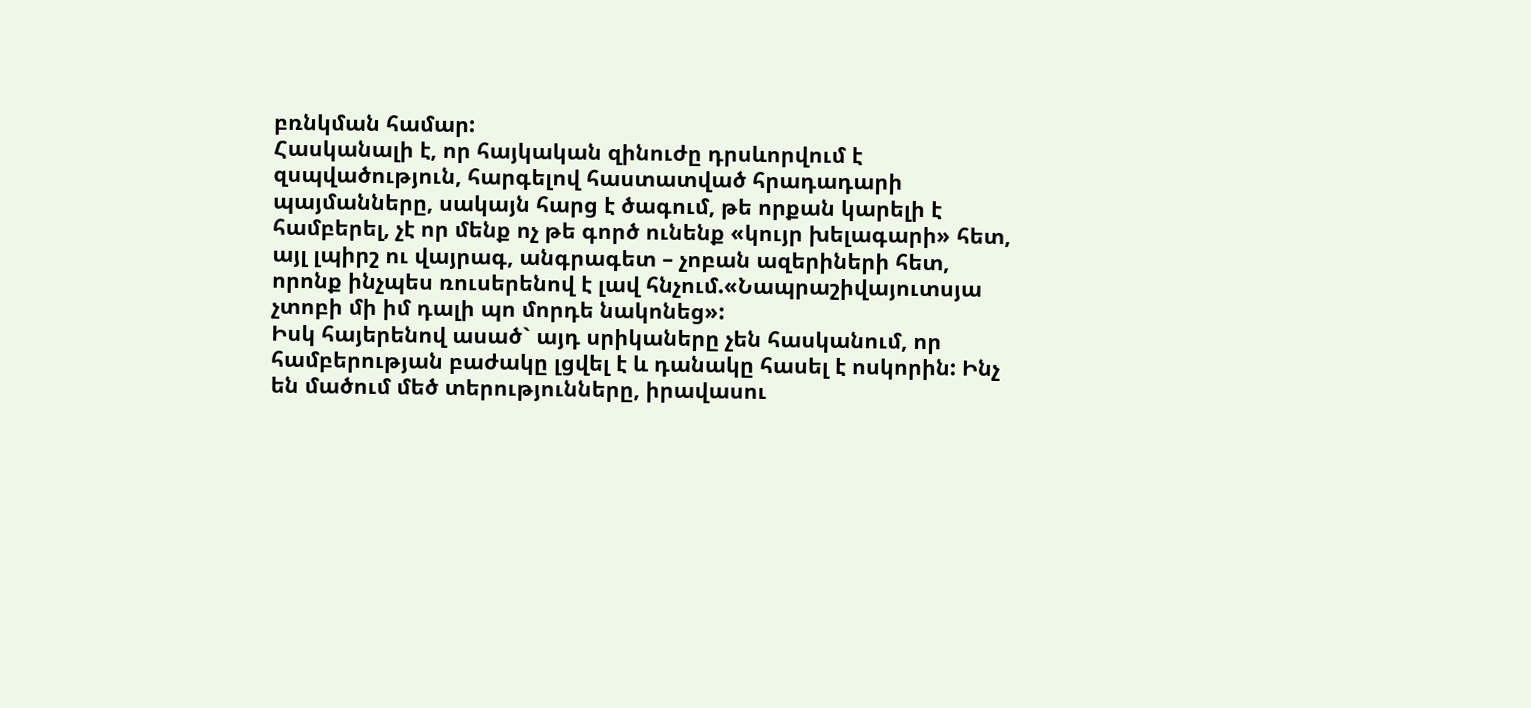բռնկման համար:
Հասկանալի է, որ հայկական զինուժը դրսևորվում է զսպվածություն, հարգելով հաստատված հրադադարի  պայմանները, սակայն հարց է ծագում, թե որքան կարելի է համբերել, չէ որ մենք ոչ թե գործ ունենք «կույր խելագարի» հետ, այլ լպիրշ ու վայրագ, անգրագետ – չոբան ազերիների հետ, որոնք ինչպես ռուսերենով է լավ հնչում.«Նապրաշիվայուտսյա չտոբի մի իմ դալի պո մորդե նակոնեց»:
Իսկ հայերենով ասած` այդ սրիկաները չեն հասկանում, որ համբերության բաժակը լցվել է և դանակը հասել է ոսկորին: Ինչ են մածում մեծ տերությունները, իրավասու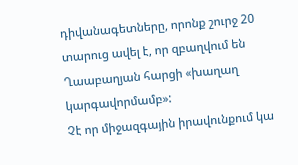դիվանագետները, որոնք շուրջ 20 տարուց ավել է, որ զբաղվում են Ղաաբաղյան հարցի «խաղաղ կարգավորմամբ»:
Չէ որ միջազգային իրավունքում կա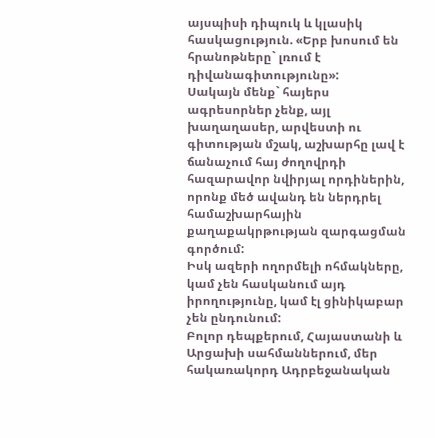այսպիսի դիպուկ և կլասիկ հասկացություն. «Երբ խոսում են հրանոթները` լռում է դիվանագիտությունը»:
Սակայն մենք` հայերս ագրեսորներ չենք, այլ խաղաղասեր, արվեստի ու գիտության մշակ, աշխարհը լավ է ճանաչում հայ ժողովրդի հազարավոր նվիրյալ որդիներին, որոնք մեծ ավանդ են ներդրել համաշխարհային քաղաքակրթության զարգացման գործում:
Իսկ ազերի ողորմելի ոհմակները, կամ չեն հասկանում այդ իրողությունը, կամ էլ ցինիկաբար չեն ընդունում:
Բոլոր դեպքերում, Հայաստանի և Արցախի սահմաններում, մեր հակառակորդ Ադրբեջանական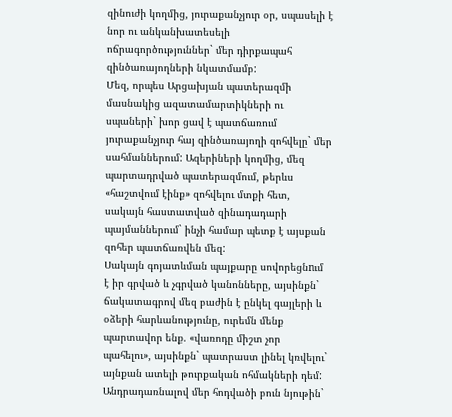զինուժի կողմից, յուրաքանչյուր օր, սպասելի է նոր ու անկանխատեսելի ոճրագործություններ` մեր դիրքապահ զինծառայողների նկատմամբ:
Մեզ, որպես Արցախյան պատերազմի մասնակից ազատամարտիկների ու սպաների` խոր ցավ է պատճառում յուրաքանչյուր հայ զինծառայողի զոհվելը` մեր սահմաններում: Ազերիների կողմից, մեզ պարտադրված պատերազմում, թերևս «հաշտվում էինք» զոհվելու մտքի հետ, սակայն հաստատված զինադադարի պայմաններում` ինչի համար պետք է այսքան զոհեր պատճառվեն մեզ:
Սակայն գոյատևման պայքարը սովորեցնnւմ է իր գրված և չգրված կանոնները, այսինքն` ճակատագրով մեզ բաժին է ընկել գայլերի և օձերի հարևանությունը, ուրեմն մենք պարտավոր ենք. «վառոդը միշտ չոր պահելու», այսինքն` պատրաստ լինել կռվելու` այնքան ատելի թուրքական ոհմակների դեմ:
Անդրադառնալով մեր հոդվածի բուն նյութին`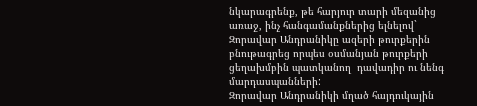նկարագրենք, թե հարյուր տարի մեզանից առաջ, ինչ հանգամանքներից ելնելով` Զորավար Անդրանիկը ազերի թուրքերին բնութագրեց որպես օսմանյան թուրքերի ցեղախմբին պատկանող  դավադիր ու նենգ մարդասպանների:
Զորավար Անդրանիկի մղած հայդուկային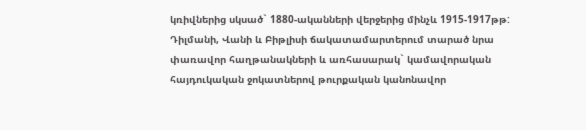կռիվներից սկսած` 1880-ականների վերջերից մինչև 1915-1917թթ: Դիլմանի, Վանի և Բիթլիսի ճակատամարտերում տարած նրա փառավոր հաղթանակների և առհասարակ` կամավորական հայդուկական ջոկատներով թուրքական կանոնավոր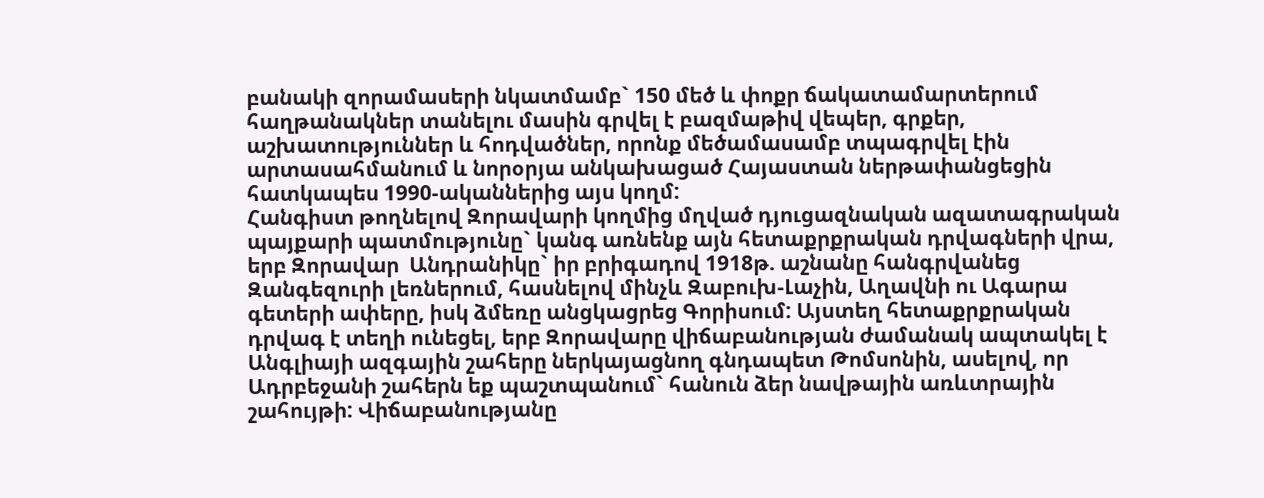բանակի զորամասերի նկատմամբ` 150 մեծ և փոքր ճակատամարտերում հաղթանակներ տանելու մասին գրվել է բազմաթիվ վեպեր, գրքեր, աշխատություններ և հոդվածներ, որոնք մեծամասամբ տպագրվել էին արտասահմանում և նորօրյա անկախացած Հայաստան ներթափանցեցին հատկապես 1990-ականներից այս կողմ:
Հանգիստ թողնելով Զորավարի կողմից մղված դյուցազնական ազատագրական պայքարի պատմությունը` կանգ առնենք այն հետաքրքրական դրվագների վրա, երբ Զորավար  Անդրանիկը` իր բրիգադով 1918թ. աշնանը հանգրվանեց Զանգեզուրի լեռներում, հասնելով մինչև Զաբուխ-Լաչին, Աղավնի ու Ագարա գետերի ափերը, իսկ ձմեռը անցկացրեց Գորիսում: Այստեղ հետաքրքրական դրվագ է տեղի ունեցել, երբ Զորավարը վիճաբանության ժամանակ ապտակել է Անգլիայի ազգային շահերը ներկայացնող գնդապետ Թոմսոնին, ասելով, որ Ադրբեջանի շահերն եք պաշտպանում` հանուն ձեր նավթային առևտրային շահույթի: Վիճաբանությանը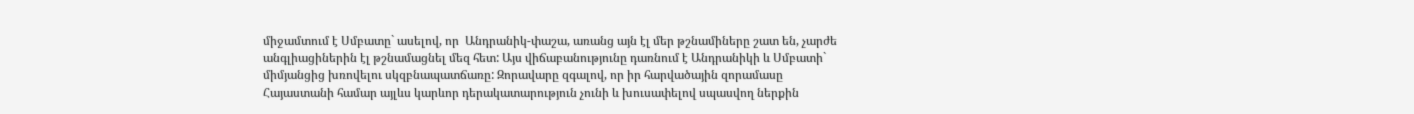միջամտում է Սմբատը` ասելով, որ  Անդրանիկ-փաշա, առանց այն էլ մեր թշնամիները շատ են, չարժե անգլիացիներին էլ թշնամացնել մեզ հետ: Այս վիճաբանությունը դառնում է Անդրանիկի և Սմբատի` միմյանցից խռովելու սկզբնապատճառը: Զորավարը զգալով, որ իր հարվածային զորամասը Հայաստանի համար այլևս կարևոր դերակատարություն չունի և խուսափելով սպասվող ներքին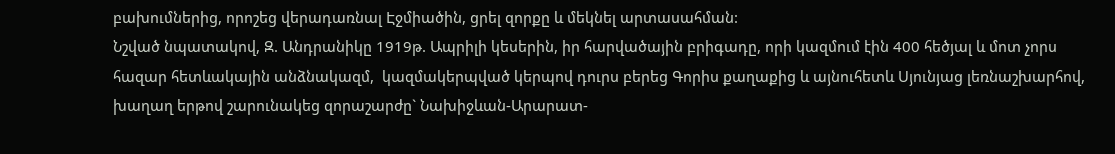բախումներից, որոշեց վերադառնալ Էջմիածին, ցրել զորքը և մեկնել արտասահման:
Նշված նպատակով, Զ. Անդրանիկը 1919թ. Ապրիլի կեսերին, իր հարվածային բրիգադը, որի կազմում էին 400 հեծյալ և մոտ չորս հազար հետևակային անձնակազմ,  կազմակերպված կերպով դուրս բերեց Գորիս քաղաքից և այնուհետև Սյունյաց լեռնաշխարհով, խաղաղ երթով շարունակեց զորաշարժը` Նախիջևան-Արարատ-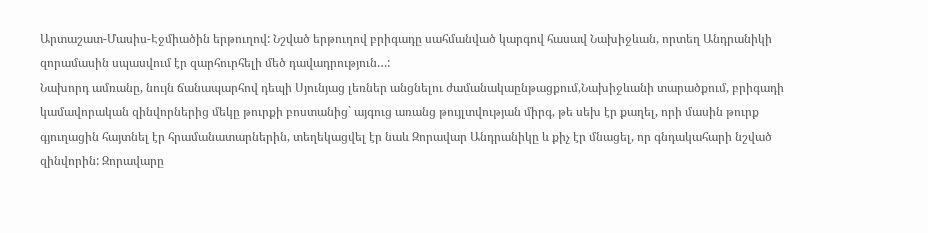Արտաշատ-Մասիս-Էջմիածին երթուղով: Նշված երթուղով բրիգադը սահմանված կարգով հասավ Նախիջևան, որտեղ Անդրանիկի զորամասին սպասվում էր զարհուրհելի մեծ դավադրություն…:
Նախորդ ամռանը, նույն ճանապարհով դեպի Սյունյաց լեռներ անցնելու ժամանակաընթացքում,Նախիջևանի տարածքում, բրիգադի կամավորական զինվորներից մեկը թուրքի բոստանից` այգուց առանց թույլտվության միրգ, թե սեխ էր քաղել, որի մասին թուրք գյուղացին հայտնել էր հրամանատարներին, տեղեկացվել էր նաև Զորավար Անդրանիկը և քիչ էր մնացել, որ գնդակահարի նշված զինվորին: Զորավարը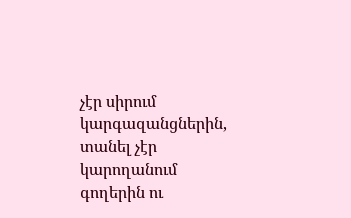չէր սիրում կարգազանցներին, տանել չէր կարողանում գողերին ու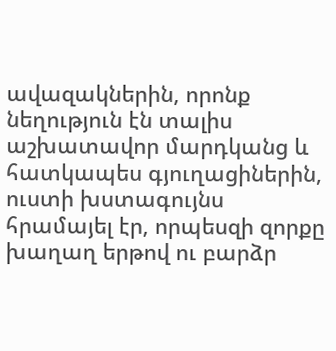ավազակներին, որոնք նեղություն էն տալիս աշխատավոր մարդկանց և հատկապես գյուղացիներին, ուստի խստագույնս հրամայել էր, որպեսզի զորքը խաղաղ երթով ու բարձր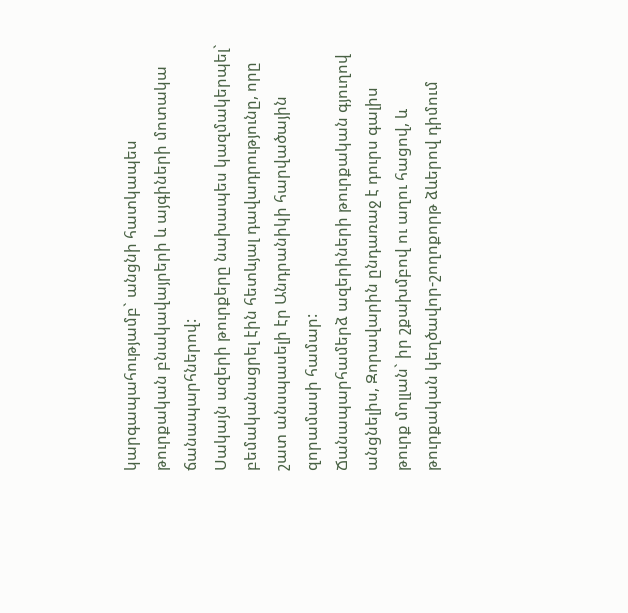կարգապահությամբ` անցնի հատկապես թուրքական բնակավայրերի և այգիների մոտակա ճանապարհներով:
Սակայն ազերի թուրքերը նախապես կազմակերպել` բեմականացրել էին հետևյալ դավադրությունը, որը շատ անսպասելի էր Անդրանիկի հարվածային զորամասի համար:
Ճանապարհամերձ ազերիների թուրքական գյուղով անցնելիս, Զորավարին ընդառաջ է դուրս գալիս թուրք մոլլան` իր շքախմբով ու աղու հացով, և թուրքական կեղծավոր-շողոքորթ ձևերով դիմում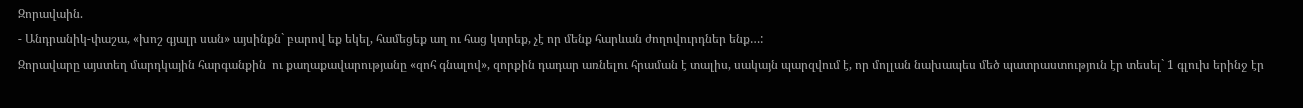Զորավաին.
- Անդրանիկ-փաշա, «խոշ գյալր սան» այսինքն` բարով եք եկել, համեցեք աղ ու հաց կտրեք, չէ որ մենք հարևան ժողովուրդներ ենք…:
Զորավարը այստեղ մարդկային հարգանքին  ու քաղաքավարությանը «զոհ գնալով», զորքին դադար առնելու հրաման է տալիս, սակայն պարզվում է, որ մոլլան նախապես մեծ պատրաստություն էր տեսել` 1 գլուխ երինջ էր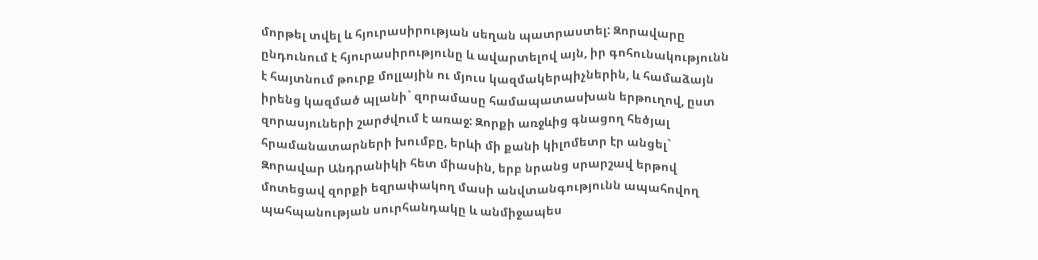մորթել տվել և հյուրասիրության սեղան պատրաստել: Զորավարը ընդունում է հյուրասիրությունը և ավարտելով այն, իր գոհունակությունն է հայտնում թուրք մոլլային ու մյուս կազմակերպիչներին, և համաձայն իրենց կազմած պլանի` զորամասը համապատասխան երթուղով, ըստ զորասյուների շարժվում է առաջ: Զորքի առջևից գնացող հեծյալ հրամանատարների խումբը, երևի մի քանի կիլոմետր էր անցել` Զորավար Անդրանիկի հետ միասին, երբ նրանց սրարշավ երթով մոտեցավ զորքի եզրափակող մասի անվտանգությունն ապահովող  պահպանության սուրհանդակը և անմիջապես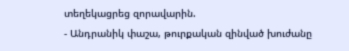տեղեկացրեց զորավարին.
- Անդրանիկ փաշա, թուրքական զինված խուժանը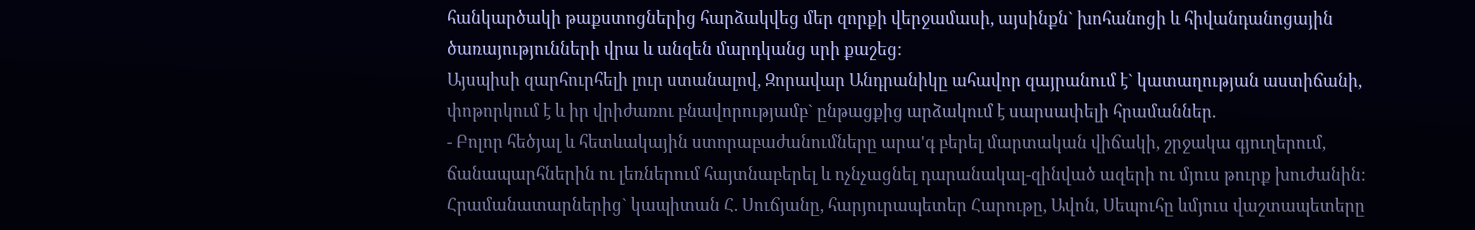հանկարծակի թաքստոցներից հարձակվեց մեր զորքի վերջամասի, այսինքն` խոհանոցի և հիվանդանոցային ծառայությունների վրա և անզեն մարդկանց սրի քաշեց:
Այսպիսի զարհուրհելի լուր ստանալով, Զորավար Անդրանիկը ահավոր զայրանում է` կատաղության աստիճանի, փոթորկում է և իր վրիժառու բնավորությամբ` ընթացքից արձակում է սարսափելի հրամաններ.
- Բոլոր հեծյալ և հետևակային ստորաբաժանումները արա'գ բերել մարտական վիճակի, շրջակա գյուղերում, ճանապարհներին ու լեռներում հայտնաբերել և ոչնչացնել դարանակալ-զինված ազերի ու մյուս թուրք խուժանին:
Հրամանատարներից` կապիտան Հ. Սուճյանը, հարյուրապետեր Հարութը, Ավոն, Սեպուհը ևմյուս վաշտապետերը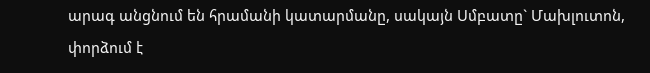արագ անցնում են հրամանի կատարմանը, սակայն Սմբատը` Մախլուտոն, փորձում է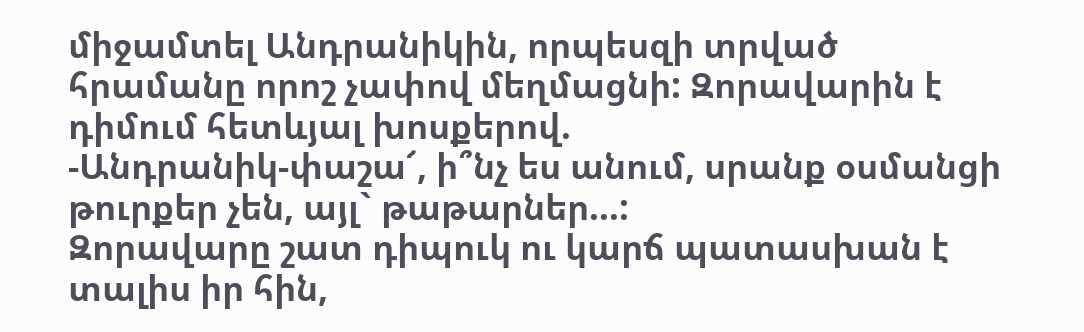միջամտել Անդրանիկին, որպեսզի տրված հրամանը որոշ չափով մեղմացնի: Զորավարին է դիմում հետևյալ խոսքերով.
-Անդրանիկ-փաշա՜, ի՞նչ ես անում, սրանք օսմանցի թուրքեր չեն, այլ` թաթարներ…:
Զորավարը շատ դիպուկ ու կարճ պատասխան է տալիս իր հին,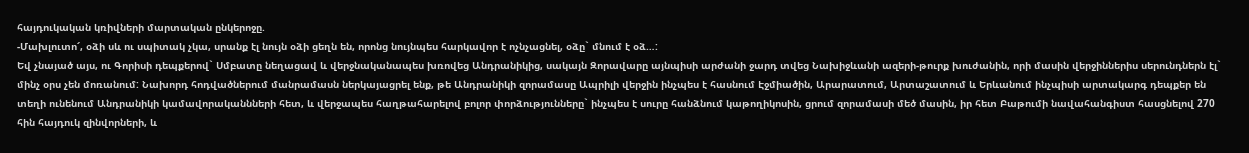հայդուկական կռիվների մարտական ընկերոջը.
-Մախլուտո՜, օձի սև ու սպիտակ չկա, սրանք էլ նույն օձի ցեղն են, որոնց նույնպես հարկավոր է ոչնչացնել, օձը` մնում է օձ…:
Եվ չնայած այս, ու Գորիսի դեպքերով` Սմբատը նեղացավ և վերջնականապես խռովեց Անդրանիկից, սակայն Զորավարը այնպիսի արժանի ջարդ տվեց Նախիջևանի ազերի-թուրք խուժանին, որի մասին վերջիններիս սերունդներն էլ` մինչ օրս չեն մոռանում: Նախորդ հոդվածներում մանրամասն ներկայացրել ենք, թե Անդրանիկի զորամասը Ապրիլի վերջին ինչպես է հասնում Էջմիածին, Արարատում, Արտաշատում և Երևանում ինչպիսի արտակարգ դեպքեր են տեղի ունենում Անդրանիկի կամավորականնների հետ, և վերջապես հաղթահարելով բոլոր փորձությունները` ինչպես է սուրը հանձնում կաթողիկոսին, ցրում զորամասի մեծ մասին, իր հետ Բաթումի նավահանգիստ հասցնելով 270 հին հայդուկ զինվորների, և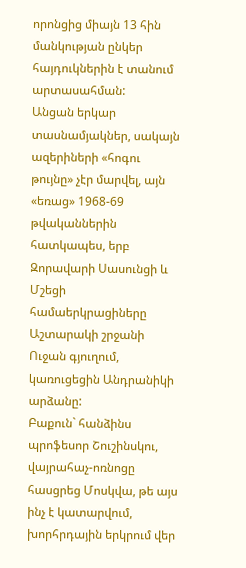որոնցից միայն 13 հին մանկության ընկեր հայդուկներին է տանում արտասահման:
Անցան երկար տասնամյակներ, սակայն ազերիների «հոգու թույնը» չէր մարվել, այն «եռաց» 1968-69 թվականներին հատկապես, երբ Զորավարի Սասունցի և Մշեցի համաերկրացիները Աշտարակի շրջանի Ուջան գյուղում, կառուցեցին Անդրանիկի արձանը:
Բաքուն` հանձինս պրոֆեսոր Շուշինսկու, վայրահաչ-ոռնոցը հասցրեց Մոսկվա, թե այս ինչ է կատարվում, խորհրդային երկրում վեր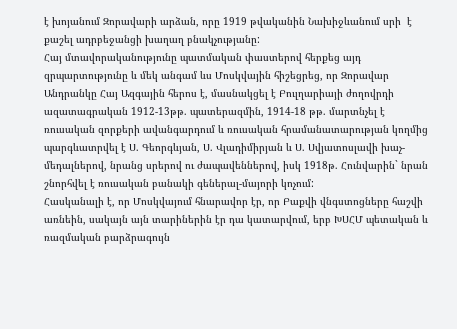է խոյանում Զորավարի արձան, որը 1919 թվականին Նախիջևանում սրի  է քաշել ադրբեջանցի խաղաղ բնակչությանը:
Հայ մտավորականությունը պատմական փաստերով հերքեց այդ զրպարտությունը և մեկ անգամ ևս Մոսկվային հիշեցրեց, որ Զորավար Անդրանկը Հայ Ազգային հերոս է, մասնակցել է Բուլղարիայի ժողովրդի ազատագրական 1912-13թթ. պատերազմին, 1914-18 թթ. մարտնչել է ռուսական զորքերի ավանգարդում և ռուսական հրամանատարության կողմից պարգևատրվել է Ս. Գեորգևյան, Ս. Վլադիմիրյան և Ս. Սվյատոսլավի խաչ-մեդալներով, նրանց սրերով ու ժապավեններով, իսկ 1918թ. Հունվարին` նրան շնորհվել է ռուսական բանակի գեներալ-մայորի կոչում:
Հասկանալի է, որ Մոսկվայում հնարավոր էր, որ Բաքվի վնգստոցները հաշվի առնեին, սակայն այն տարիներին էր դա կատարվում, երբ ԽՍՀՄ պետական և ռազմական բարձրագույն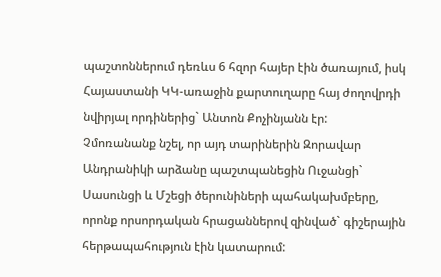պաշտոններում դեռևս 6 հզոր հայեր էին ծառայում, իսկ Հայաստանի ԿԿ-առաջին քարտուղարը հայ ժողովրդի նվիրյալ որդիներից` Անտոն Քոչինյանն էր:
Չմոռանանք նշել, որ այդ տարիներին Զորավար Անդրանիկի արձանը պաշտպանեցին Ուջանցի` Սասունցի և Մշեցի ծերունիների պահակախմբերը, որոնք որսորդական հրացաններով զինված` գիշերային հերթապահություն էին կատարում: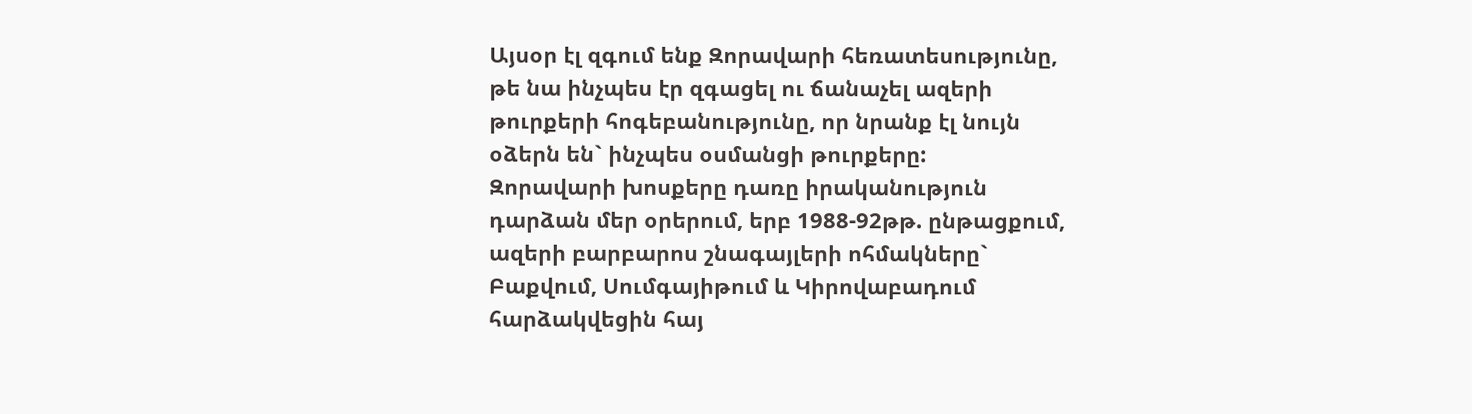Այսօր էլ զգում ենք Զորավարի հեռատեսությունը, թե նա ինչպես էր զգացել ու ճանաչել ազերի թուրքերի հոգեբանությունը, որ նրանք էլ նույն օձերն են` ինչպես օսմանցի թուրքերը:
Զորավարի խոսքերը դառը իրականություն դարձան մեր օրերում, երբ 1988-92թթ. ընթացքում, ազերի բարբարոս շնագայլերի ոհմակները` Բաքվում, Սումգայիթում և Կիրովաբադում հարձակվեցին հայ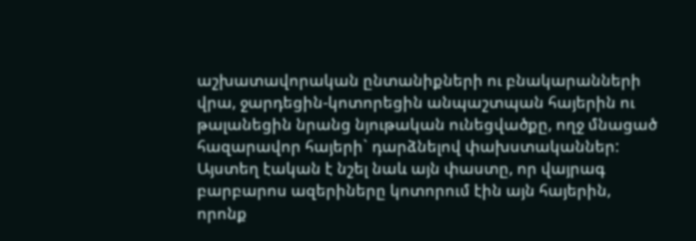աշխատավորական ընտանիքների ու բնակարանների վրա, ջարդեցին-կոտորեցին անպաշտպան հայերին ու թալանեցին նրանց նյութական ունեցվածքը, ողջ մնացած հազարավոր հայերի` դարձնելով փախստականներ:
Այստեղ էական է նշել նաև այն փաստը, որ վայրագ բարբարոս ազերիները կոտորում էին այն հայերին, որոնք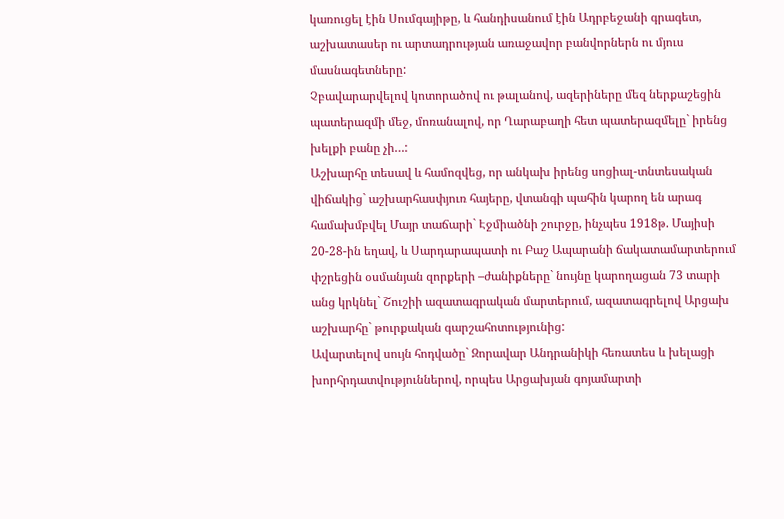կառուցել էին Սումգայիթը, և հանդիսանում էին Ադրբեջանի գրագետ, աշխատասեր ու արտադրության առաջավոր բանվորներն ու մյուս մասնագետները:
Չբավարարվելով կոտորածով ու թալանով, ազերիները մեզ ներքաշեցին պատերազմի մեջ, մոռանալով, որ Ղարաբաղի հետ պատերազմելը` իրենց խելքի բանը չի…:
Աշխարհը տեսավ և համոզվեց, որ անկախ իրենց սոցիալ-տնտեսական վիճակից` աշխարհասփյուռ հայերը, վտանգի պահին կարող են արագ համախմբվել Մայր տաճարի` Էջմիածնի շուրջը, ինչպես 1918թ. Մայիսի 20-28-ին եղավ, և Սարդարապատի ու Բաշ Ապարանի ճակատամարտերում փշրեցին օսմանյան զորքերի –ժանիքները` նույնը կարողացան 73 տարի անց կրկնել` Շուշիի ազատագրական մարտերում, ազատագրելով Արցախ աշխարհը` թուրքական գարշահոտությունից:
Ավարտելով սույն հոդվածը` Զորավար Անդրանիկի հեռատես և խելացի խորհրդատվություններով, որպես Արցախյան գոյամարտի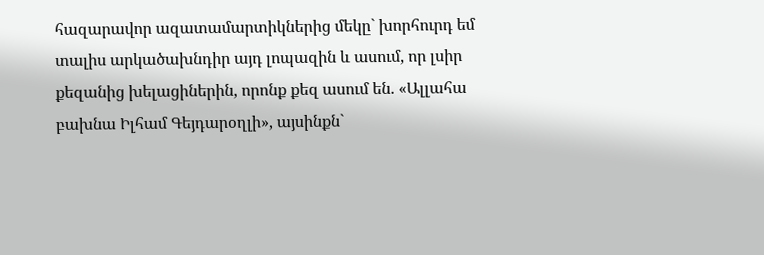հազարավոր ազատամարտիկներից մեկը` խորհուրդ եմ տալիս արկածախնդիր այդ լոպազին և ասում, որ լսիր քեզանից խելացիներին, որոնք քեզ ասում են. «Ալլահա բախնա Իլհամ Գեյդարօղլի», այսինքն`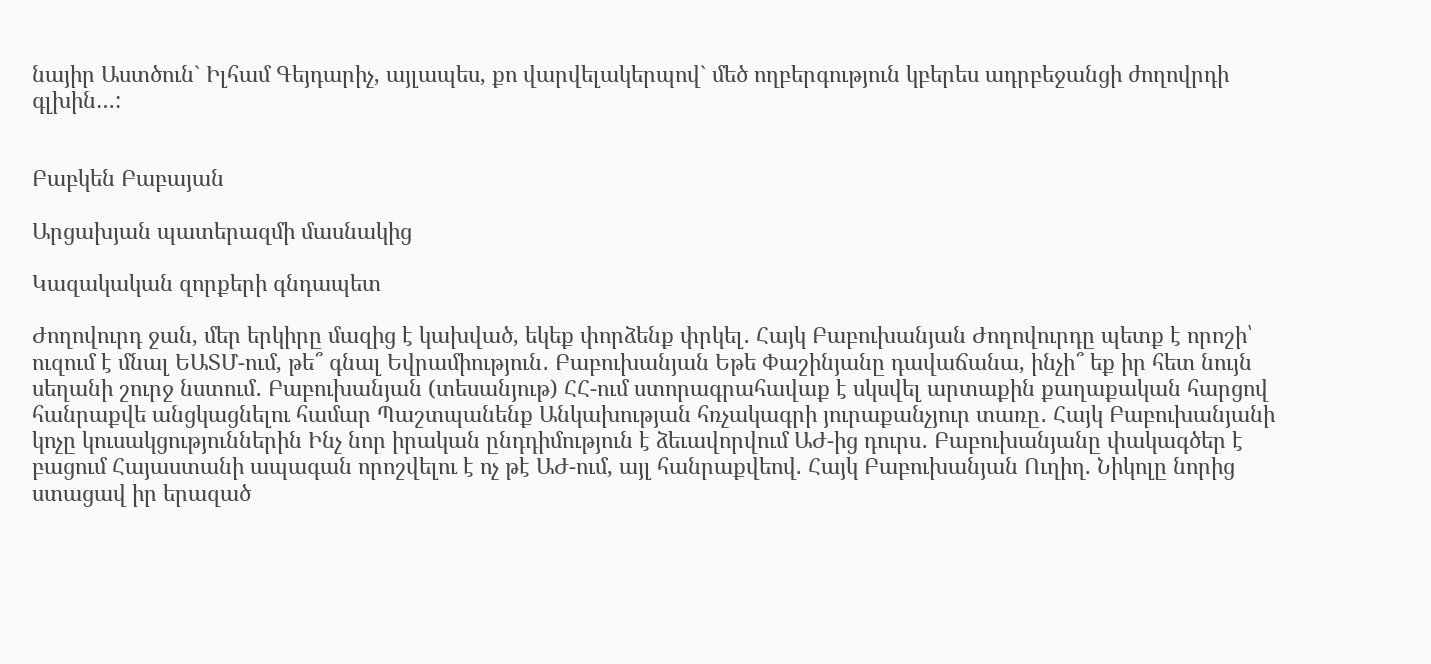նայիր Աստծուն` Իլհամ Գեյդարիչ, այլապես, քո վարվելակերպով` մեծ ողբերգություն կբերես ադրբեջանցի ժողովրդի գլխին…:


Բաբկեն Բաբայան

Արցախյան պատերազմի մասնակից

Կազակական զորքերի գնդապետ

Ժողովուրդ ջան, մեր երկիրը մազից է կախված, եկեք փորձենք փրկել․ Հայկ Բաբուխանյան Ժողովուրդը պետք է որոշի՝ ուզում է մնալ ԵԱՏՄ-ում, թե՞ գնալ Եվրամիություն․ Բաբուխանյան Եթե Փաշինյանը դավաճանա, ինչի՞ եք իր հետ նույն սեղանի շուրջ նստում․ Բաբուխանյան (տեսանյութ) ՀՀ-ում ստորագրահավաք է սկսվել արտաքին քաղաքական հարցով հանրաքվե անցկացնելու համար Պաշտպանենք Անկախության հռչակագրի յուրաքանչյուր տառը․ Հայկ Բաբուխանյանի կոչը կուսակցություններին Ինչ նոր իրական ընդդիմություն է ձեւավորվում ԱԺ-ից դուրս․ Բաբուխանյանը փակագծեր է բացում Հայաստանի ապագան որոշվելու է ոչ թէ ԱԺ-ում, այլ հանրաքվեով. Հայկ Բաբուխանյան Ուղիղ. Նիկոլը նորից ստացավ իր երազած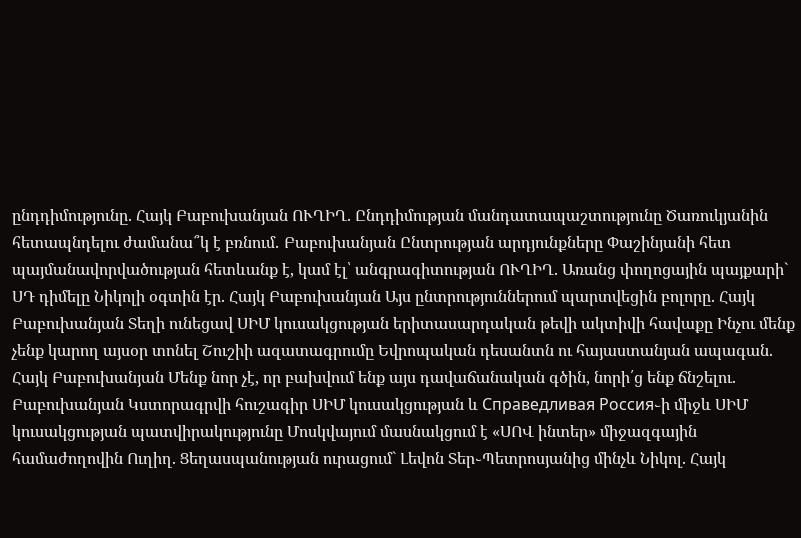ընդդիմությունը. Հայկ Բաբուխանյան ՈՒՂԻՂ. Ընդդիմության մանդատապաշտությունը Ծառուկյանին հետապնդելու ժամանա՞կ է բռնում․ Բաբուխանյան Ընտրության արդյունքները Փաշինյանի հետ պայմանավորվածության հետևանք է, կամ էլ՝ անգրագիտության ՈՒՂԻՂ. Առանց փողոցային պայքարի` ՍԴ դիմելը Նիկոլի օգտին էր. Հայկ Բաբուխանյան Այս ընտրություններում պարտվեցին բոլորը. Հայկ Բաբուխանյան Տեղի ունեցավ ՍԻՄ կուսակցության երիտասարդական թեվի ակտիվի հավաքը Ինչու մենք չենք կարող այսօր տոնել Շուշիի ազատագրումը Եվրոպական դեսանտն ու հայաստանյան ապագան. Հայկ Բաբուխանյան Մենք նոր չէ, որ բախվում ենք այս դավաճանական գծին, նորի՛ց ենք ճնշելու. Բաբուխանյան Կստորագրվի հուշագիր ՍԻՄ կուսակցության և Справедливая Россия֊ի միջև ՍԻՄ կուսակցության պատվիրակությունը Մոսկվայում մասնակցում է «ՍՈՎ ինտեր» միջազգային համաժողովին Ուղիղ. Ցեղասպանության ուրացում` Լեվոն Տեր֊Պետրոսյանից մինչև Նիկոլ. Հայկ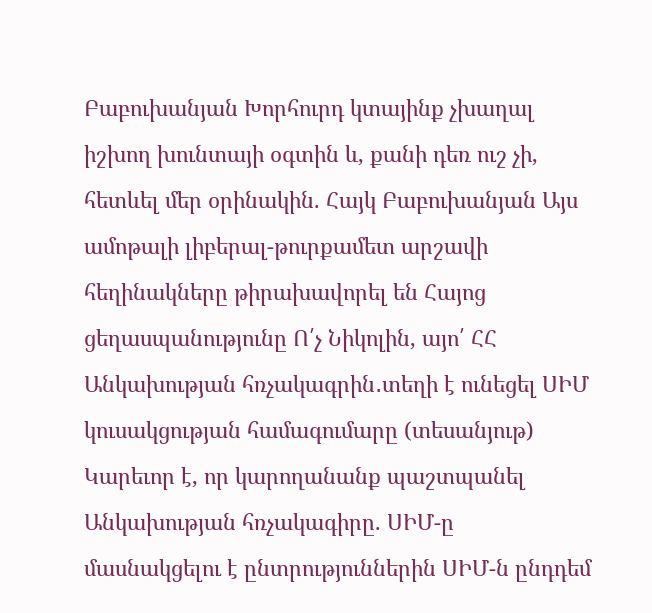Բաբուխանյան Խորհուրդ կտայինք չխաղալ իշխող խունտայի օգտին և, քանի դեռ ուշ չի, հետևել մեր օրինակին. Հայկ Բաբուխանյան Այս ամոթալի լիբերալ-թուրքամետ արշավի հեղինակները թիրախավորել են Հայոց ցեղասպանությունը Ո՛չ Նիկոլին, այո՛ ՀՀ Անկախության հռչակագրին․տեղի է ունեցել ՍԻՄ կուսակցության համագումարը (տեսանյութ) Կարեւոր է, որ կարողանանք պաշտպանել Անկախության հռչակագիրը. ՍԻՄ-ը մասնակցելու է ընտրություններին ՍԻՄ-ն ընդդեմ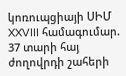կոռուպցիայի ՍԻՄ XXVIII համագումար. 37 տարի հայ ժողովրդի շահերի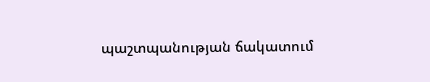պաշտպանության ճակատում